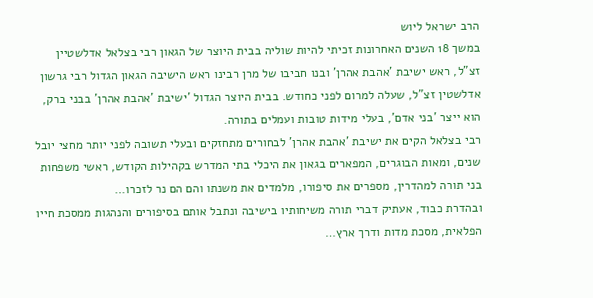הרב ישראל ליוש
במשך 18 השנים האחרונות זכיתי להיות שוליה בבית היוצר של הגאון רבי בצלאל אדלשטיין זצ"ל, ראש ישיבת 'אהבת אהרן' ובנו חביבו של מרן רבינו ראש הישיבה הגאון הגדול רבי גרשון אדלשטין זצ"ל, שעלה למרום לפני כחודש. בבית היוצר הגדול 'ישיבת 'אהבת אהרן' בבני ברק, הוא ייצר 'בני אדם', בעלי מידות טובות ועמלים בתורה.
רבי בצלאל הקים את ישיבת 'אהבת אהרן' לבחורים מתחזקים ובעלי תשובה לפני יותר מחצי יובל שנים, ומאות הבוגרים, המפארים בגאון את היכלי בתי המדרש בקהילות הקודש, ראשי משפחות בני תורה למהדרין, מספרים את סיפורו, מלמדים את משנתו והם הם נר לזכרו…
ובהדרת כבוד, אעתיק דברי תורה משיחותיו בישיבה ונתבל אותם בסיפורים והנהגות ממסכת חייו הפלאית, מסכת מדות ודרך ארץ…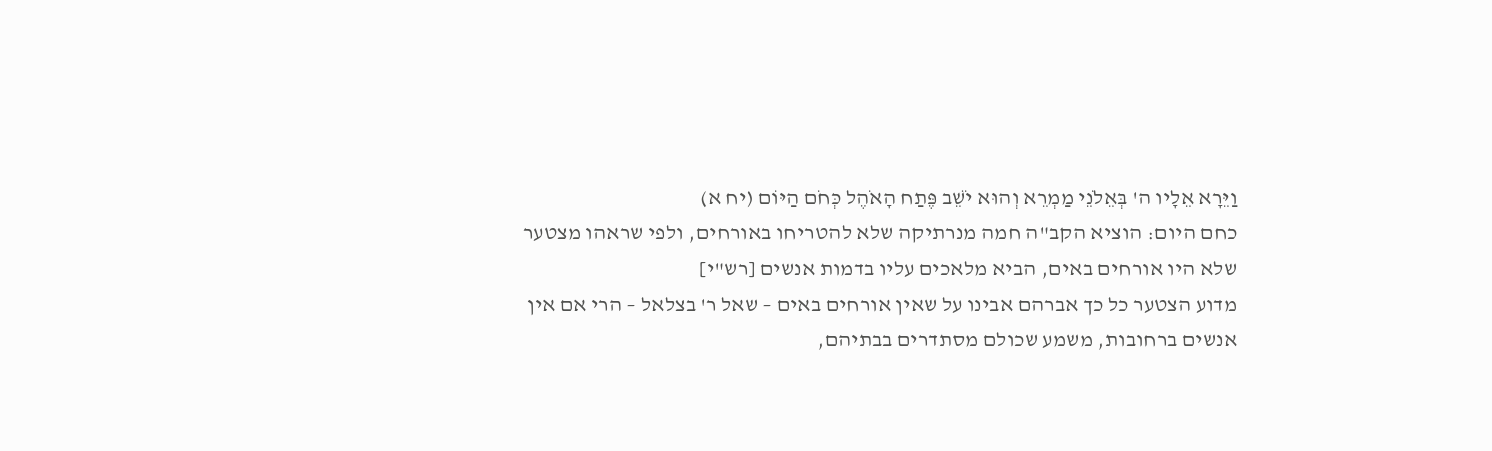וַיֵּרָא אֵלָיו ה' בְּאֵלֹנֵי מַמְרֵא וְהוּא יֹשֵׁב פֶּתַח הָאֹהֶל כְּחֹם הַיּוֹם (יח א)
כחם היום: הוציא הקב"ה חמה מנרתיקה שלא להטריחו באורחים, ולפי שראהו מצטער שלא היו אורחים באים, הביא מלאכים עליו בדמות אנשים [רש"י]
מדוע הצטער כל כך אברהם אבינו על שאין אורחים באים – שאל ר' בצלאל – הרי אם אין אנשים ברחובות, משמע שכולם מסתדרים בבתיהם,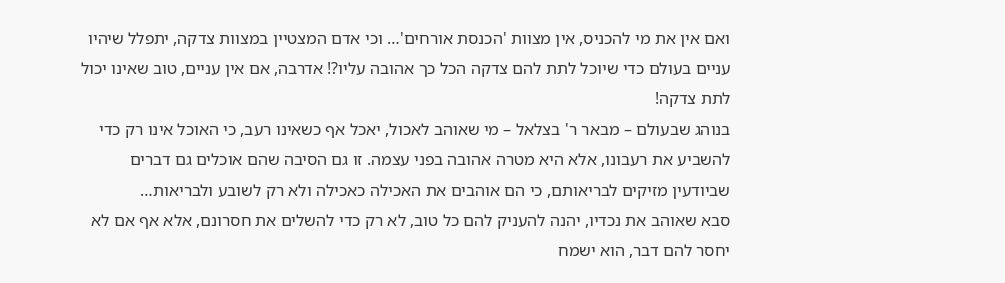ואם אין את מי להכניס, אין מצוות 'הכנסת אורחים'… וכי אדם המצטיין במצוות צדקה, יתפלל שיהיו עניים בעולם כדי שיוכל לתת להם צדקה הכל כך אהובה עליו?! אדרבה, אם אין עניים, טוב שאינו יכול לתת צדקה!
בנוהג שבעולם – מבאר ר' בצלאל – מי שאוהב לאכול, יאכל אף כשאינו רעב, כי האוכל אינו רק כדי להשביע את רעבונו, אלא היא מטרה אהובה בפני עצמה. זו גם הסיבה שהם אוכלים גם דברים שביודעין מזיקים לבריאותם, כי הם אוהבים את האכילה כאכילה ולא רק לשובע ולבריאות…
סבא שאוהב את נכדיו, יהנה להעניק להם כל טוב, לא רק כדי להשלים את חסרונם, אלא אף אם לא יחסר להם דבר, הוא ישמח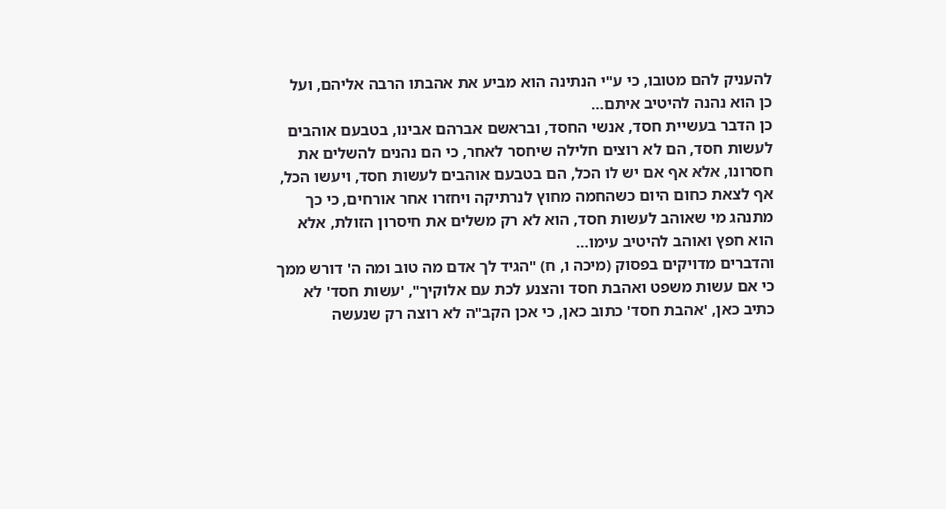להעניק להם מטובו, כי ע"י הנתינה הוא מביע את אהבתו הרבה אליהם, ועל כן הוא נהנה להיטיב איתם…
כן הדבר בעשיית חסד, אנשי החסד, ובראשם אברהם אבינו, בטבעם אוהבים לעשות חסד, הם לא רוצים חלילה שיחסר לאחר, כי הם נהנים להשלים את חסרונו, אלא אף אם יש לו הכל, הם בטבעם אוהבים לעשות חסד, ויעשו הכל, אף לצאת כחום היום כשהחמה מחוץ לנרתיקה ויחזרו אחר אורחים, כי כך מתנהג מי שאוהב לעשות חסד, הוא לא רק משלים את חיסרון הזולת, אלא הוא חפץ ואוהב להיטיב עימו…
והדברים מדויקים בפסוק (מיכה ו, ח) "הגיד לך אדם מה טוב ומה ה' דורש ממך כי אם עשות משפט ואהבת חסד והצנע לכת עם אלוקיך", 'עשות חסד' לא כתיב כאן, 'אהבת חסד' כתוב כאן, כי אכן הקב"ה לא רוצה רק שנעשה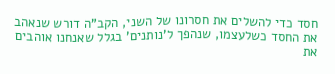חסד כדי להשלים את חסרונו של השני, הקב"ה דורש שנאהב את החסד כשלעצמו, שנהפך ל'נותנים' בגלל שאנחנו אוהבים את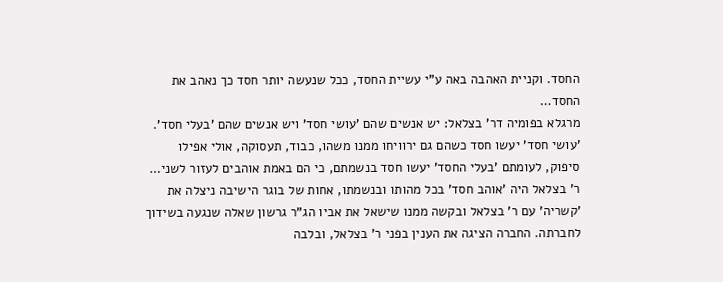החסד. וקניית האהבה באה ע"י עשיית החסד, ככל שנעשה יותר חסד כך נאהב את החסד…
מרגלא בפומיה דר' בצלאל: יש אנשים שהם 'עושי חסד' ויש אנשים שהם 'בעלי חסד'. 'עושי חסד' יעשו חסד כשהם גם ירוויחו ממנו משהו, כבוד, תעסוקה, אולי אפילו סיפוק, לעומתם 'בעלי החסד' יעשו חסד בנשמתם, כי הם באמת אוהבים לעזור לשני…
ר' בצלאל היה 'אוהב חסד' בכל מהותו ובנשמתו, אחות של בוגר הישיבה ניצלה את 'קשריה' עם ר' בצלאל ובקשה ממנו שישאל את אביו הג"ר גרשון שאלה שנגעה בשידוך לחברתה. החברה הציגה את הענין בפני ר' בצלאל, ובלבה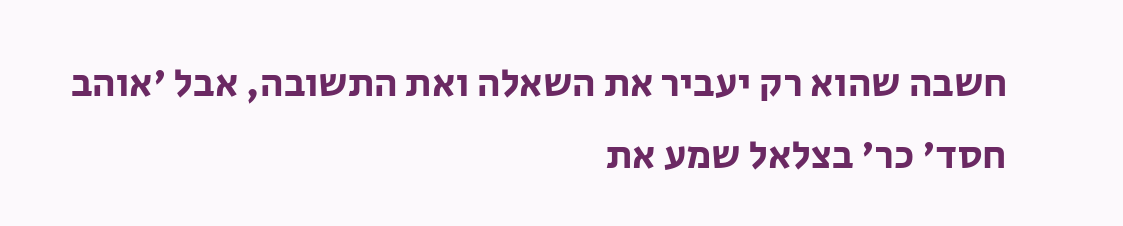חשבה שהוא רק יעביר את השאלה ואת התשובה, אבל 'אוהב חסד' כר' בצלאל שמע את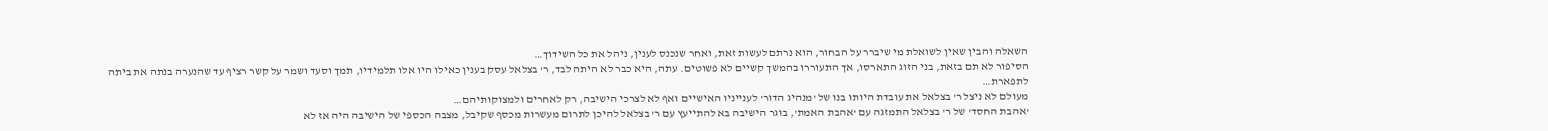השאלה והבין שאין לשואלת מי שיברר על הבחור, הוא נרתם לעשות זאת, ואחר שנכנס לענין, ניהל את כל השידוך…
הסיפור לא תם בזאת, בני הזוג התארסו, אך התעוררו בהמשך קשיים לא פשוטים. עתה, היא כבר לא היתה לבד, ר' בצלאל עסק בענין כאילו היו אלו תלמידיו, תמך וסעד ושמר על קשר רציף עד שהנערה בנתה את ביתה לתפארת…
מעולם לא ניצל ר' בצלאל את עובדת היותו בנו של 'מנהיג הדור' לענייניו האישיים ואף לא לצרכי הישיבה, רק לאחרים ולמצוקותיהם…
'אהבת החסד' של ר' בצלאל התמזגה עם 'אהבת האמת', בוגר הישיבה בא להתייעץ עם ר' בצלאל להיכן לתרום מעשרות מכסף שקיבל, מצבה הכספי של הישיבה היה אז לא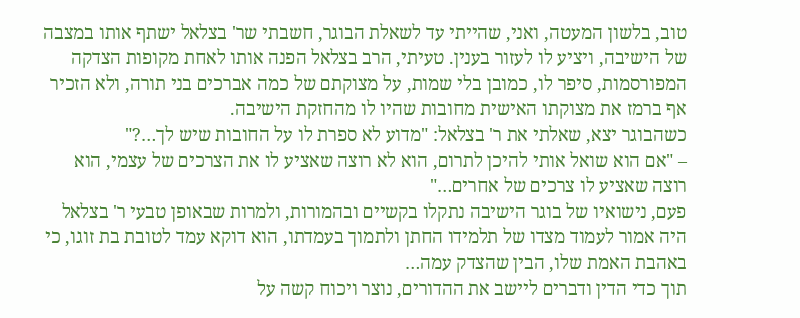טוב, בלשון המעטה, ואני, שהייתי עד לשאלת הבוגר, חשבתי שר' בצלאל ישתף אותו במצבה של הישיבה, ויציע לו לעזור בענין. טעיתי, הרב בצלאל הפנה אותו לאחת מקופות הצדקה המפורסמות, סיפר לו, כמובן בלי שמות, על מצוקתם של כמה אברכים בני תורה, ולא הזכיר אף ברמז את מצוקתו האישית מחובות שהיו לו מהחזקת הישיבה.
כשהבוגר יצא, שאלתי את ר' בצלאל: "מדוע לא ספרת לו על החובות שיש לך…?"
– "אם הוא שואל אותי להיכן לתרום, הוא לא רוצה שאציע לו את הצרכים של עצמי, הוא רוצה שאציע לו צרכים של אחרים…"
פעם, נישואיו של בוגר הישיבה נתקלו בקשיים ובהמורות, ולמרות שבאופן טבעי ר' בצלאל היה אמור לעמוד מצדו של תלמידו החתן ולתמוך בעמדתו, הוא דוקא עמד לטובת בת זוגו, כי באהבת האמת שלו, הבין שהצדק עמה…
תוך כדי הדין ודברים ליישב את ההדורים, נוצר ויכוח קשה על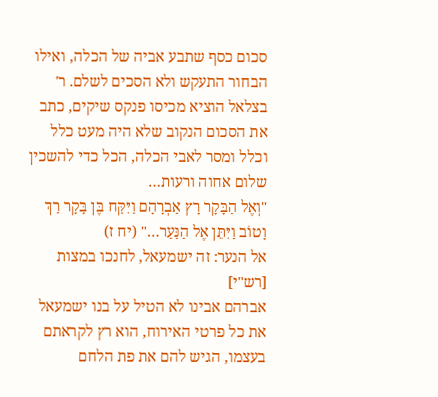סכום כסף שתבע אביה של הכלה, ואילו הבחור התעקש ולא הסכים לשלם. ר' בצלאל הוציא מכיסו פנקס שיקים, כתב את הסכום הנקוב שלא היה מעט כלל וכלל ומסר לאבי הכלה, הכל כדי להשכין שלום אחוה ורעות…
"וְאֶל הַבָּקָר רָץ אַבְרָהָם וַיִּקַּח בֶּן בָּקָר רַךְ וָטוֹב וַיִּתֵּן אֶל הַנַּעַר…" (יח ז)
אל הנער: זה ישמעאל, לחנכו במצות [רש"י]
אברהם אבינו לא הטיל על בנו ישמעאל את כל פרטי האירוח, הוא רץ לקראתם בעצמו, הגיש להם את פת הלחם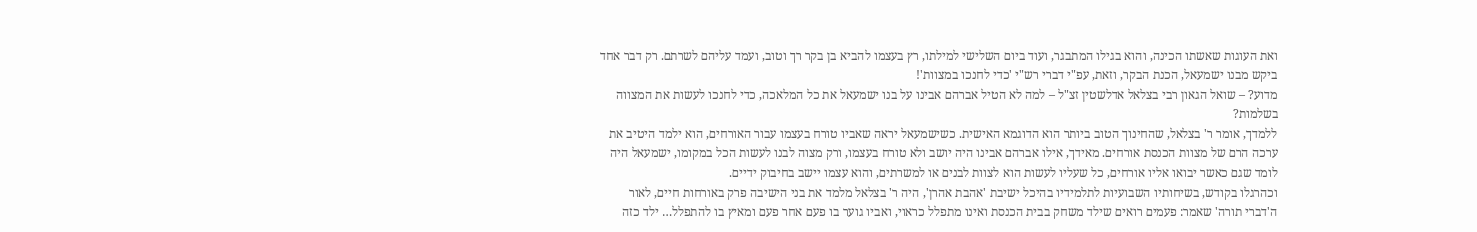ואת העוגות שאשתו הכינה, והוא בגילו המתבגר, ועוד ביום השלישי למילתו, רץ בעצמו להביא בן בקר רך וטוב, ועמד עליהם לשרתם. רק דבר אחד ביקש מבנו ישמעאל, הכנת הבקר, וזאת, עפ"י דברי רש"י 'כדי לחנכו במצוות'!
מדוע? – שואל הגאון רבי בצלאל אדלשטין זצ"ל – למה לא הטיל אברהם אבינו על בנו ישמעאל את כל המלאכה, כדי לחנכו לעשות את המצווה בשלמות?
ללמדך, אומר ר' בצלאל, שהחינוך הטוב ביותר הוא הדוגמא האישית. כשישמעאל יראה שאביו טורח בעצמו עבור האורחים, הוא ילמד היטיב את ערכה הרם של מצוות הכנסת אורחים. מאידך, אילו אברהם אבינו היה יושב ולא טורח בעצמו, ורק מצוה לבנו לעשות הכל במקומו, ישמעאל היה לומד שגם כאשר יבואו אליו אורחים, כל שעליו לעשות הוא לצוות לבנים או למשרתים, והוא עצמו יישב בחיבוק ידיים.
וכהרגלו בקודש, בשיחותיו השבועיות לתלמידיו בהיכל ישיבת 'אהבת אהרן', היה ר' בצלאל מלמד את בני הישיבה פרק באורחות חיים, לאור ה'דברי תורה' שאמר: פעמים רואים שילד משחק בבית הכנסת ואינו מתפלל כראוי, ואביו גוער בו פעם אחר פעם ומאיץ בו להתפלל… ילד כזה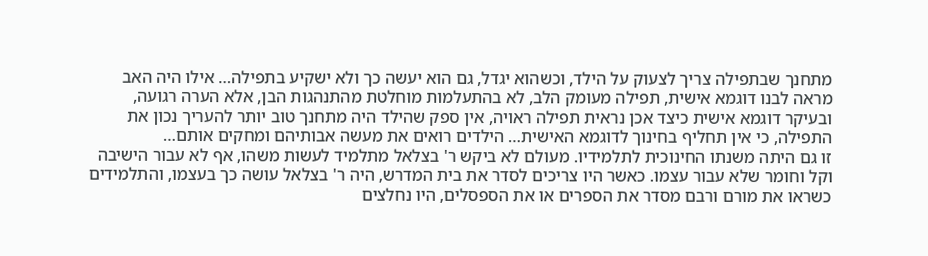מתחנך שבתפילה צריך לצעוק על הילד, וכשהוא יגדל, גם הוא יעשה כך ולא ישקיע בתפילה… אילו היה האב מראה לבנו דוגמא אישית, תפילה מעומק הלב, לא בהתעלמות מוחלטת מהתנהגות הבן, אלא הערה רגועה, ובעיקר דוגמא אישית כיצד אכן נראית תפילה ראויה, אין ספק שהילד היה מתחנך טוב יותר להעריך נכון את התפילה, כי אין תחליף בחינוך לדוגמא האישית… הילדים רואים את מעשה אבותיהם ומחקים אותם…
זו גם היתה משנתו החינוכית לתלמידיו. מעולם לא ביקש ר' בצלאל מתלמיד לעשות משהו, אף לא עבור הישיבה וקל וחומר שלא עבור עצמו. כאשר היו צריכים לסדר את בית המדרש, היה ר' בצלאל עושה כך בעצמו, והתלמידים כשראו את מורם ורבם מסדר את הספרים או את הספסלים, היו נחלצים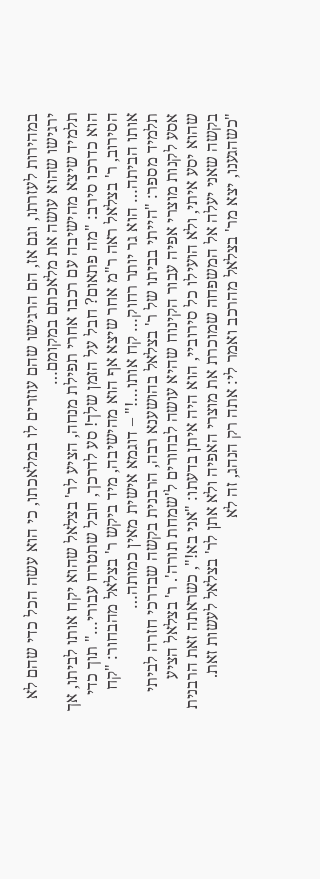במהירות לעזרתו, וגם אז, הם הרגישו שהם עוזרים לו במלאכתו, כי הוא עשה הכל כדי שהם לא ירגישו שהוא עושה את מלאכתם במקומם…
תלמיד שיצא מהישיבה עם רכבו אחרי תפילת מנחה, הציע לר' בצלאל שהוא יקח אותו לביתו, אך הוא כדרכו סירב: "מה פתאום? חבל על הזמן שלך! סע לדרכך, חבל שתטרח עבורי…" תוך כדי הסירוב, ר' בצלאל ראה ר"מ אחר שיצא אף הוא מהישיבה, מיד ביקש ר' בצלאל מהבחור: "קח אותו הביתה… הוא גר יותר רחוק… קח אותו…!" – דוגמא אישית מאין כמותה…
תלמיד מספר: "הייתי בביתו של ר' בצלאל בהושענא רבה, הרבנית בקשה שבדרכי חזרה לביתי אסע לקנות מוצרי אפיה עבור הקינוח שהיא עושה לבחורים ל'שמחת תורה'. ר' בצלאל הציע שהוא יסע איתי, ולא הועילו כל סירוביי, הוא היה איתן בדעתו: "אני בא!", כשראתה זאת הרבנית בקשה שאני יעלה אל המשפחה שמוכרת את מוצרי האפיה ולא אתן לר' בצלאל לעשות זאת.
"כשהגענו, יצא מר' בצלאל מהרכב ואמר לי: אתה רק הנהג, זה לא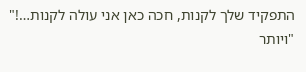התפקיד שלך לקנות, חכה כאן אני עולה לקנות…!"
"ויותר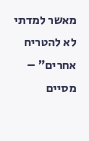מאשר למדתי לא להטריח אחרים" – מסיים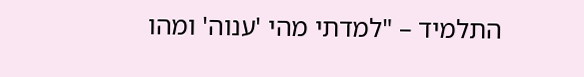התלמיד – "למדתי מהי 'ענוה' ומהו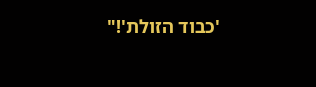'כבוד הזולת'!"